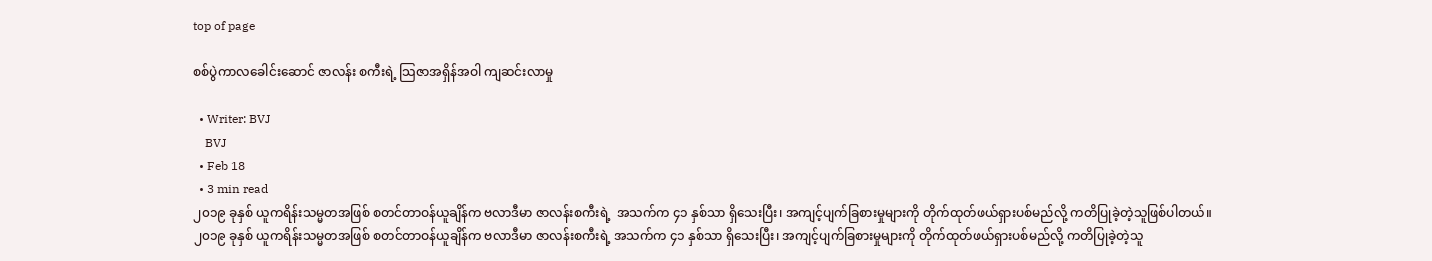top of page

စစ်ပွဲကာလခေါင်းဆောင် ဇာလန်း စကီးရဲ့ သြဇာအရှိန်အဝါ ကျဆင်းလာမှု ‌

  • Writer: BVJ
    BVJ
  • Feb 18
  • 3 min read
၂၀၁၉ ခုနှစ် ယူကရိန်းသမ္မတအဖြစ် စတင်တာဝန်ယူချိန်က ဗလာဒီမာ ဇာလန်းစကီးရဲ့  အသက်က ၄၁ နှစ်သာ ရှိသေးပြီး၊ အကျင့်ပျက်ခြစားမှုများကို တိုက်ထုတ်ဖယ်ရှားပစ်မည်လို့ ကတိပြုခဲ့တဲ့သူဖြစ်ပါတယ်။
၂၀၁၉ ခုနှစ် ယူကရိန်းသမ္မတအဖြစ် စတင်တာဝန်ယူချိန်က ဗလာဒီမာ ဇာလန်းစကီးရဲ့ အသက်က ၄၁ နှစ်သာ ရှိသေးပြီး၊ အကျင့်ပျက်ခြစားမှုများကို တိုက်ထုတ်ဖယ်ရှားပစ်မည်လို့ ကတိပြုခဲ့တဲ့သူ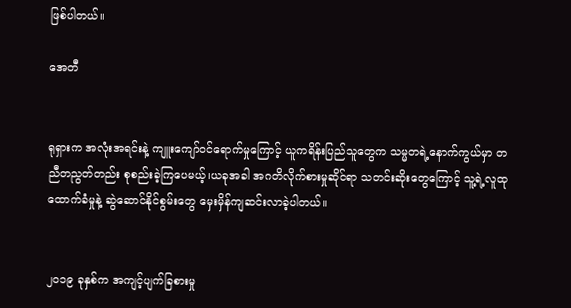ဖြစ်ပါတယ်။

အေတီ


ရုရှားက အလုံးအရင်းနဲ့ ကျူးကျော်ဝင်ရောက်မှုကြောင့် ယူကရိန်းပြည်သူတွေက သမ္မတရဲ့နောက်ကွယ်မှာ တညီတညွတ်တည်း စုစည်းခဲ့ကြပေမယ့်၊ယခုအခါ အဂတိလိုက်စားမှုဆိုင်ရာ သတင်းဆိုးတွေကြောင့် သူ့ရဲ့လူထုထောက်ခံမှုနဲ့ ဆွဲဆောင်နိုင်စွမ်းတွေ မှေးမှိန်ကျဆင်းလာခဲ့ပါတယ်။


၂၀၁၉ ခုနှစ်က အကျင့်ပျက်ခြစားမှု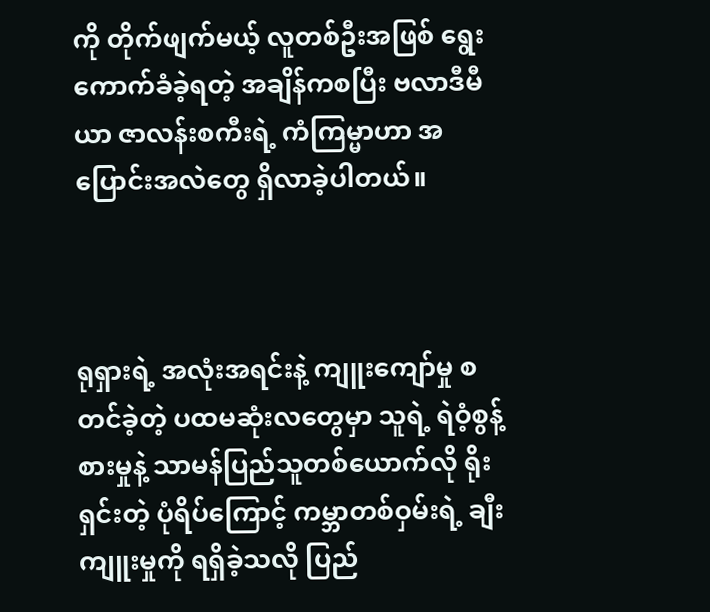ကို တိုက်ဖျက်မယ့် လူတစ်ဦးအဖြစ် ရွေးကောက်ခံခဲ့ရတဲ့ အချိန်ကစပြီး ဗလာဒီမီယာ ဇာလန်းစကီးရဲ့ ကံကြမ္မာဟာ အပြောင်းအလဲတွေ ရှိလာခဲ့ပါတယ်။



ရုရှားရဲ့ အလုံးအရင်းနဲ့ ကျူးကျော်မှု စတင်ခဲ့တဲ့ ပထမဆုံးလတွေမှာ သူရဲ့ ရဲဝံ့စွန့်စားမှုနဲ့ သာမန်ပြည်သူတစ်ယောက်လို ရိုးရှင်းတဲ့ ပုံရိပ်ကြောင့် ကမ္ဘာတစ်ဝှမ်းရဲ့ ချီးကျူးမှုကို ရရှိခဲ့သလို ပြည်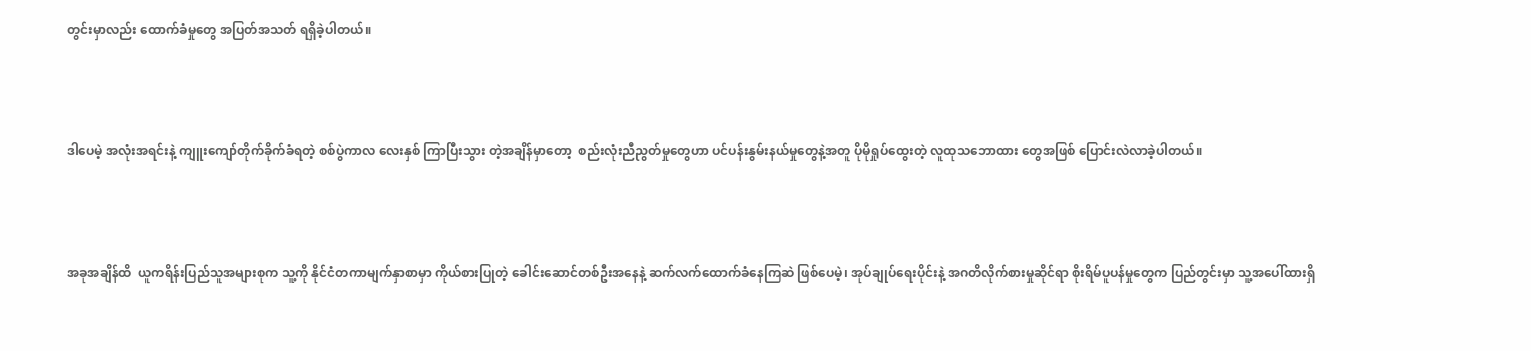တွင်းမှာလည်း ထောက်ခံမှုတွေ အပြတ်အသတ် ရရှိခဲ့ပါတယ်။



ဒါပေမဲ့ အလုံးအရင်းနဲ့ ကျူးကျော်တိုက်ခိုက်ခံရတဲ့ စစ်ပွဲကာလ လေးနှစ် ကြာပြီးသွား တဲ့အချိန်မှာတော့  စည်းလုံးညီညွတ်မှုတွေဟာ ပင်ပန်းနွမ်းနယ်မှုတွေနဲ့အတူ ပိုမိုရှုပ်ထွေးတဲ့ လူထုသဘောထား တွေအဖြစ် ပြောင်းလဲလာခဲ့ပါတယ်။



အခုအချိန်ထိ  ယူကရိန်းပြည်သူအများစုက သူ့ကို နိုင်ငံတကာမျက်နှာစာမှာ ကိုယ်စားပြုတဲ့ ခေါင်းဆောင်တစ်ဦးအနေနဲ့ ဆက်လက်ထောက်ခံနေကြဆဲ ဖြစ်ပေမဲ့၊ အုပ်ချုပ်ရေးပိုင်းနဲ့ အဂတိလိုက်စားမှုဆိုင်ရာ စိုးရိမ်ပူပန်မှုတွေက ပြည်တွင်းမှာ သူ့အပေါ်ထားရှိ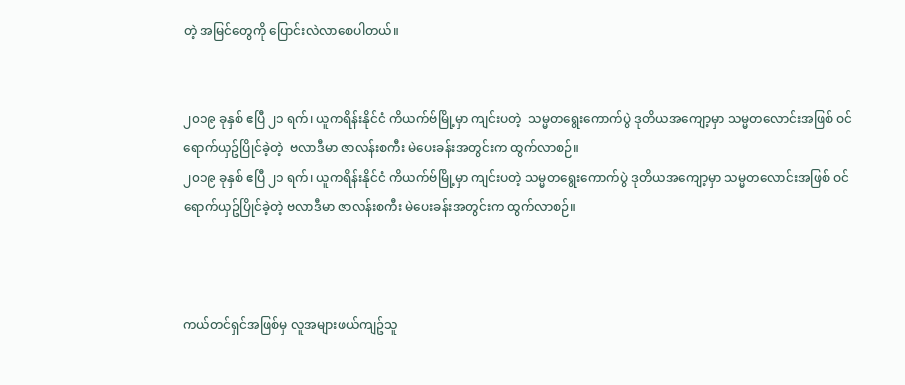တဲ့ အမြင်တွေကို ပြောင်းလဲလာစေပါတယ်။


၂၀၁၉ ခုနှစ် ဧပြီ ၂၁ ရက်၊ ယူကရိန်းနိုင်ငံ ကိယက်ဗ်မြို့မှာ ကျင်းပတဲ့  သမ္မတရွေးကောက်ပွဲ ဒုတိယအကျော့မှာ သမ္မတလောင်းအဖြစ် ဝင်ရောက်ယှဥ်ပြိုင်ခဲ့တဲ့  ဗလာဒီမာ ဇာလန်းစကီး မဲပေးခန်းအတွင်းက ထွက်လာစဉ်။
၂၀၁၉ ခုနှစ် ဧပြီ ၂၁ ရက်၊ ယူကရိန်းနိုင်ငံ ကိယက်ဗ်မြို့မှာ ကျင်းပတဲ့ သမ္မတရွေးကောက်ပွဲ ဒုတိယအကျော့မှာ သမ္မတလောင်းအဖြစ် ဝင်ရောက်ယှဥ်ပြိုင်ခဲ့တဲ့ ဗလာဒီမာ ဇာလန်းစကီး မဲပေးခန်းအတွင်းက ထွက်လာစဉ်။



ကယ်တင်ရှင်အဖြစ်မှ လူအများဖယ်ကျဥ်သူ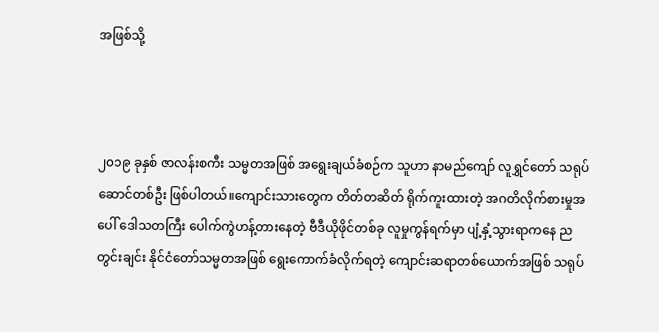အဖြစ်သို့



၂၀၁၉ ခုနှစ် ဇာလန်းစကီး သမ္မတအဖြစ် အရွေးချယ်ခံစဉ်က သူဟာ နာမည်ကျော် လူရွှင်တော် သရုပ်ဆောင်တစ်ဦး ဖြစ်ပါတယ်။ကျောင်းသားတွေက တိတ်တဆိတ် ရိုက်ကူးထားတဲ့ အဂတိလိုက်စားမှုအပေါ် ဒေါသတကြီး ပေါက်ကွဲဟန့်တားနေတဲ့ ဗီဒီယိုဖိုင်တစ်ခု လူမှုကွန်ရက်မှာ ပျံ့နှံ့သွားရာကနေ ညတွင်းချင်း နိုင်ငံတော်သမ္မတအဖြစ် ရွေးကောက်ခံလိုက်ရတဲ့ ကျောင်းဆရာတစ်ယောက်အဖြစ် သရုပ်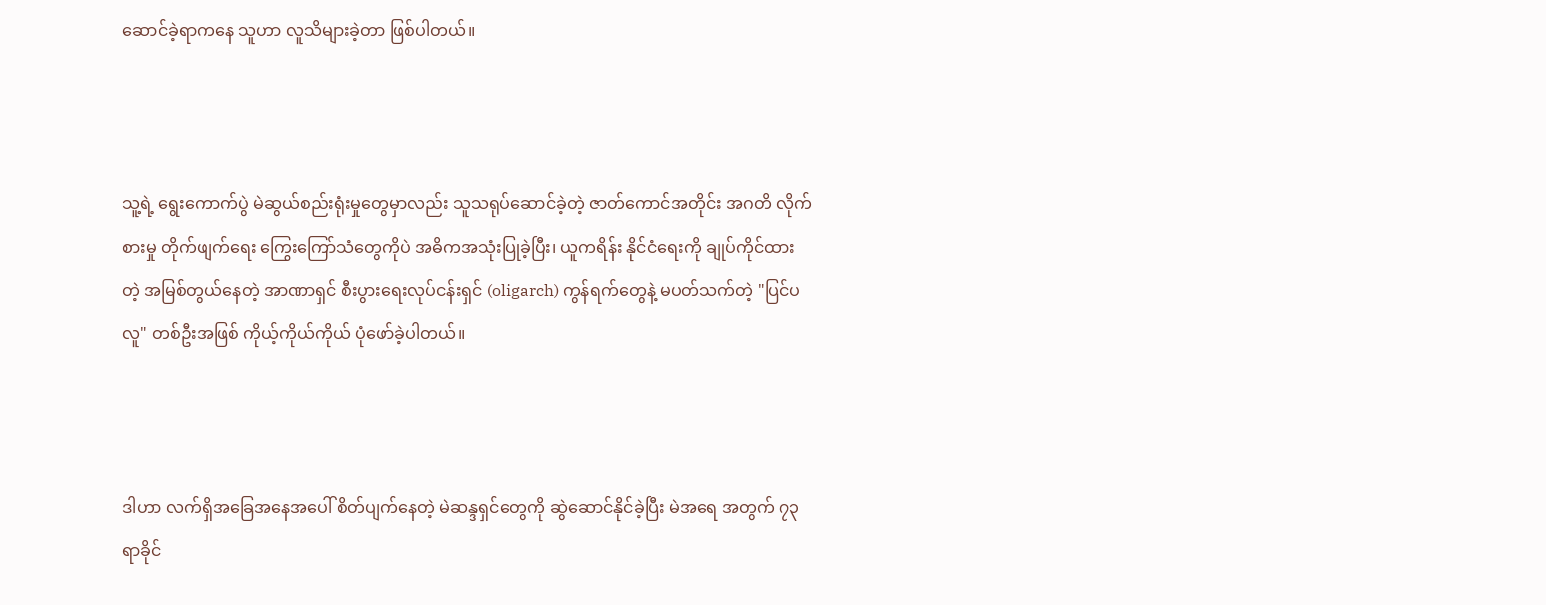ဆောင်ခဲ့ရာကနေ သူဟာ လူသိများခဲ့တာ ဖြစ်ပါတယ်။



သူ့ရဲ့ ရွေးကောက်ပွဲ မဲဆွယ်စည်းရုံးမှုတွေမှာလည်း သူသရုပ်ဆောင်ခဲ့တဲ့ ဇာတ်ကောင်အတိုင်း အဂတိ လိုက်စားမှု တိုက်ဖျက်ရေး ကြွေးကြော်သံတွေကိုပဲ အဓိကအသုံးပြုခဲ့ပြီး၊ ယူကရိန်း နိုင်ငံရေးကို ချုပ်ကိုင်ထားတဲ့ အမြစ်တွယ်နေတဲ့ အာဏာရှင် စီးပွားရေးလုပ်ငန်းရှင် (oligarch) ကွန်ရက်တွေနဲ့ မပတ်သက်တဲ့ "ပြင်ပလူ" တစ်ဦးအဖြစ် ကိုယ့်ကိုယ်ကိုယ် ပုံဖော်ခဲ့ပါတယ်။



ဒါဟာ လက်ရှိအခြေအနေအပေါ် စိတ်ပျက်နေတဲ့ မဲဆန္ဒရှင်တွေကို ဆွဲဆောင်နိုင်ခဲ့ပြီး မဲအရေ အတွက် ၇၃ ရာခိုင်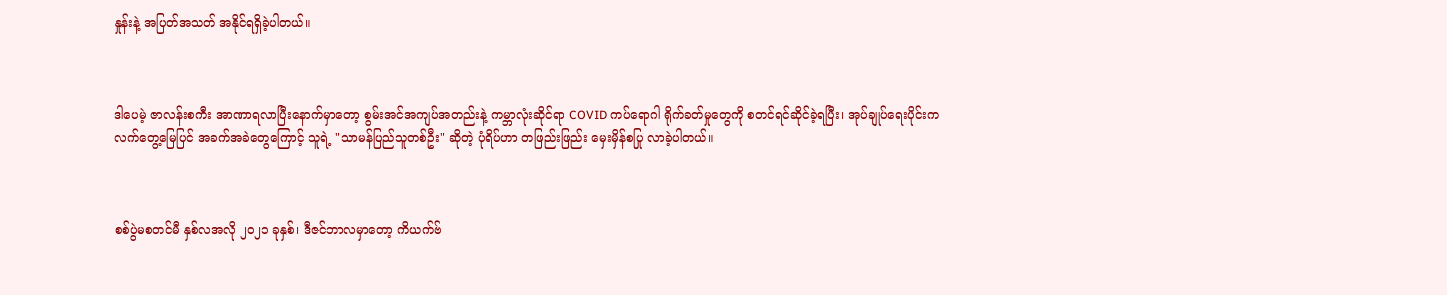နှုန်းနဲ့ အပြတ်အသတ် အနိုင်ရရှိခဲ့ပါတယ်။



ဒါပေမဲ့ ဇာလန်းစကီး အာဏာရလာပြီးနောက်မှာတော့ စွမ်းအင်အကျပ်အတည်းနဲ့ ကမ္ဘာလုံးဆိုင်ရာ COVID ကပ်ရောဂါ ရိုက်ခတ်မှုတွေကို စတင်ရင်ဆိုင်ခဲ့ရပြီး၊ အုပ်ချုပ်ရေးပိုင်းက လက်တွေ့မြေပြင် အခက်အခဲတွေကြောင့် သူရဲ့ "သာမန်ပြည်သူတစ်ဦး" ဆိုတဲ့ ပုံရိပ်ဟာ တဖြည်းဖြည်း မှေးမှိန်စပြု လာခဲ့ပါတယ်။



စစ်ပွဲမစတင်မီ နှစ်လအလို ၂၀၂၁ ခုနှစ်၊ ဒီဇင်ဘာလမှာတော့ ကိယက်ဗ်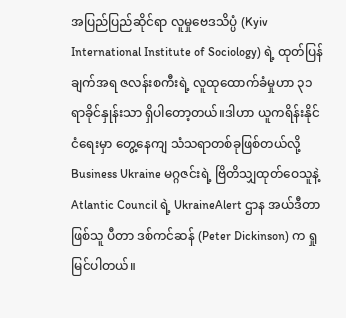အပြည်ပြည်ဆိုင်ရာ လူမှုဗေဒသိပ္ပံ (Kyiv International Institute of Sociology) ရဲ့ ထုတ်ပြန်ချက်အရ ဇလန်းစကီးရဲ့ လူထုထောက်ခံမှုဟာ ၃၁ ရာခိုင်နှုန်းသာ ရှိပါတော့တယ်။ဒါဟာ ယူကရိန်းနိုင်ငံရေးမှာ တွေ့နေကျ သံသရာတစ်ခုဖြစ်တယ်လို့ Business Ukraine မဂ္ဂဇင်းရဲ့ ဗြိတိသျှထုတ်ဝေသူနဲ့ Atlantic Council ရဲ့ UkraineAlert ဌာန အယ်ဒီတာဖြစ်သူ ပီတာ ဒစ်ကင်ဆန် (Peter Dickinson) က ရှုမြင်ပါတယ်။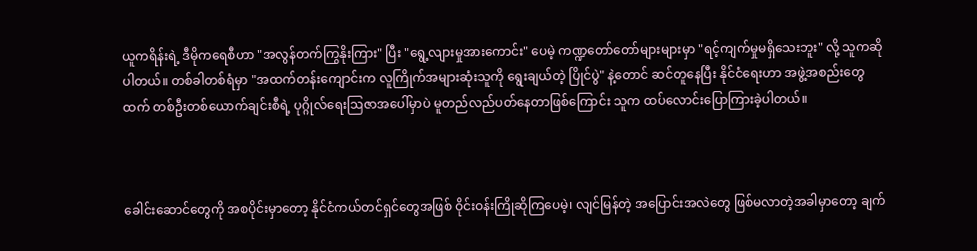ယူကရိန်းရဲ့ ဒီမိုကရေစီဟာ "အလွန်တက်ကြွနိုးကြား" ပြီး "ရွေ့လျားမှုအားကောင်း" ပေမဲ့ ကဏ္ဍတော်တော်များများမှာ "ရင့်ကျက်မှုမရှိသေးဘူး" လို့ သူကဆိုပါတယ်။ တစ်ခါတစ်ရံမှာ "အထက်တန်းကျောင်းက လူကြိုက်အများဆုံးသူကို ရွေးချယ်တဲ့ ပြိုင်ပွဲ" နဲ့တောင် ဆင်တူနေပြီး နိုင်ငံရေးဟာ အဖွဲ့အစည်းတွေထက် တစ်ဦးတစ်ယောက်ချင်းစီရဲ့ ပုဂ္ဂိုလ်ရေးဩဇာအပေါ်မှာပဲ မူတည်လည်ပတ်နေတာဖြစ်ကြောင်း သူက ထပ်လောင်းပြောကြားခဲ့ပါတယ်။



ခေါင်းဆောင်တွေကို အစပိုင်းမှာတော့ နိုင်ငံကယ်တင်ရှင်တွေအဖြစ် ဝိုင်းဝန်းကြိုဆိုကြပေမဲ့၊ လျင်မြန်တဲ့ အပြောင်းအလဲတွေ ဖြစ်မလာတဲ့အခါမှာတော့ ချက်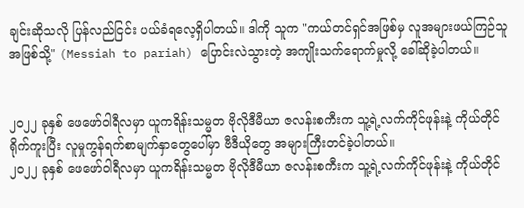ချင်းဆိုသလို ပြန်လည်ငြင်း ပယ်ခံရလေ့ရှိပါတယ်။ ဒါကို သူက "ကယ်တင်ရှင်အဖြစ်မှ လူအများဖယ်ကြဉ်သူအဖြစ်သို့" (Messiah to pariah) ပြောင်းလဲသွားတဲ့ အကျိုးသက်ရောက်မှုလို့ ခေါ်ဆိုခဲ့ပါတယ်။


၂၀၂၂ ခုနှစ် ဖေဖော်ဝါရီလမှာ ယူကရိန်းသမ္မတ ဗိုလိုဒီမီယာ ဇလန်းစကီးက သူ့ရဲ့လက်ကိုင်ဖုန်းနဲ့ ကိုယ်တိုင်ရိုက်ကူးပြီး လူမှုကွန်ရက်စာမျက်နှာတွေပေါ်မှာ ဗီဒီယိုတွေ အများကြီးတင်ခဲ့ပါတယ်။
၂၀၂၂ ခုနှစ် ဖေဖော်ဝါရီလမှာ ယူကရိန်းသမ္မတ ဗိုလိုဒီမီယာ ဇလန်းစကီးက သူ့ရဲ့လက်ကိုင်ဖုန်းနဲ့ ကိုယ်တိုင်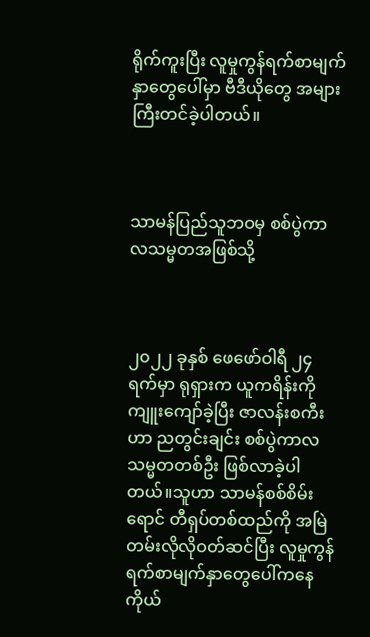ရိုက်ကူးပြီး လူမှုကွန်ရက်စာမျက်နှာတွေပေါ်မှာ ဗီဒီယိုတွေ အများကြီးတင်ခဲ့ပါတယ်။



သာမန်ပြည်သူဘဝမှ စစ်ပွဲကာလသမ္မတအဖြစ်သို့



၂၀၂၂ ခုနှစ် ဖေဖော်ဝါရီ ၂၄ ရက်မှာ ရုရှားက ယူကရိန်းကို ကျူးကျော်ခဲ့ပြီး ဇာလန်းစကီးဟာ ညတွင်းချင်း စစ်ပွဲကာလသမ္မတတစ်ဦး ဖြစ်လာခဲ့ပါတယ်။သူဟာ သာမန်စစ်စိမ်းရောင် တီရှပ်တစ်ထည်ကို အမြဲတမ်းလိုလိုဝတ်ဆင်ပြီး လူမှုကွန်ရက်စာမျက်နှာတွေပေါ်ကနေ ကိုယ်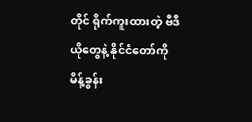တိုင် ရိုက်ကူးထားတဲ့ ဗီဒီယိုတွေနဲ့ နိုင်ငံတော်ကို မိန့်ခွန်း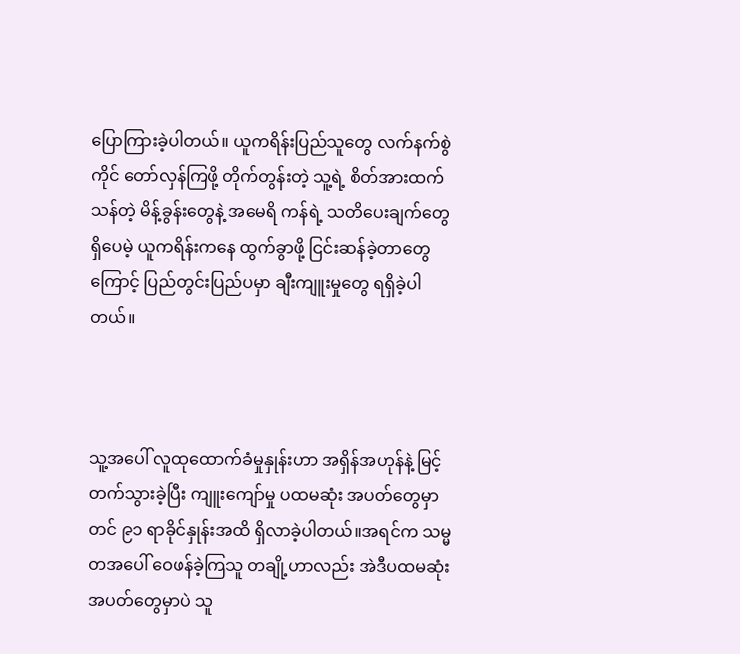ပြောကြားခဲ့ပါတယ်။ ယူကရိန်းပြည်သူတွေ လက်နက်စွဲကိုင် တော်လှန်ကြဖို့ တိုက်တွန်းတဲ့ သူ့ရဲ့ စိတ်အားထက်သန်တဲ့ မိန့်ခွန်းတွေနဲ့ အမေရိ ကန်ရဲ့ သတိပေးချက်တွေရှိပေမဲ့ ယူကရိန်းကနေ ထွက်ခွာဖို့ ငြင်းဆန်ခဲ့တာတွေကြောင့် ပြည်တွင်းပြည်ပမှာ ချီးကျူးမှုတွေ ရရှိခဲ့ပါတယ်။



သူ့အပေါ် လူထုထောက်ခံမှုနှုန်းဟာ အရှိန်အဟုန်နဲ့ မြင့်တက်သွားခဲ့ပြီး ကျူးကျော်မှု ပထမဆုံး အပတ်တွေမှာတင် ၉၁ ရာခိုင်နှုန်းအထိ ရှိလာခဲ့ပါတယ်။အရင်က သမ္မတအပေါ် ဝေဖန်ခဲ့ကြသူ တချို့ဟာလည်း အဲဒီပထမဆုံးအပတ်တွေမှာပဲ သူ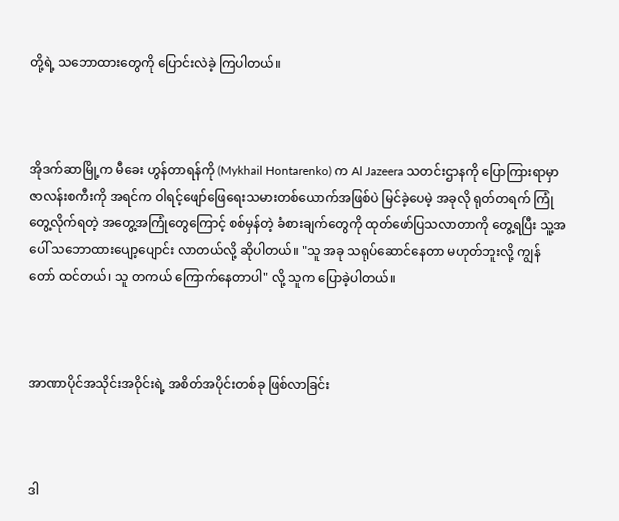တို့ရဲ့ သဘောထားတွေကို ပြောင်းလဲခဲ့ ကြပါတယ်။



အိုဒက်ဆာမြို့က မီခေး ဟွန်တာရန်ကို (Mykhail Hontarenko) က Al Jazeera သတင်းဌာနကို ပြောကြားရာမှာ ဇာလန်းစကီးကို အရင်က ဝါရင့်ဖျော်ဖြေရေးသမားတစ်ယောက်အဖြစ်ပဲ မြင်ခဲ့ပေမဲ့ အခုလို ရုတ်တရက် ကြုံတွေ့လိုက်ရတဲ့ အတွေ့အကြုံတွေကြောင့် စစ်မှန်တဲ့ ခံစားချက်တွေကို ထုတ်ဖော်ပြသလာတာကို တွေ့ရပြီး သူ့အပေါ် သဘောထားပျော့ပျောင်း လာတယ်လို့ ဆိုပါတယ်။ "သူ အခု သရုပ်ဆောင်နေတာ မဟုတ်ဘူးလို့ ကျွန်တော် ထင်တယ်၊ သူ တကယ် ကြောက်နေတာပါ" လို့ သူက ပြောခဲ့ပါတယ်။



အာဏာပိုင်အသိုင်းအဝိုင်းရဲ့ အစိတ်အပိုင်းတစ်ခု ဖြစ်လာခြင်း



ဒါ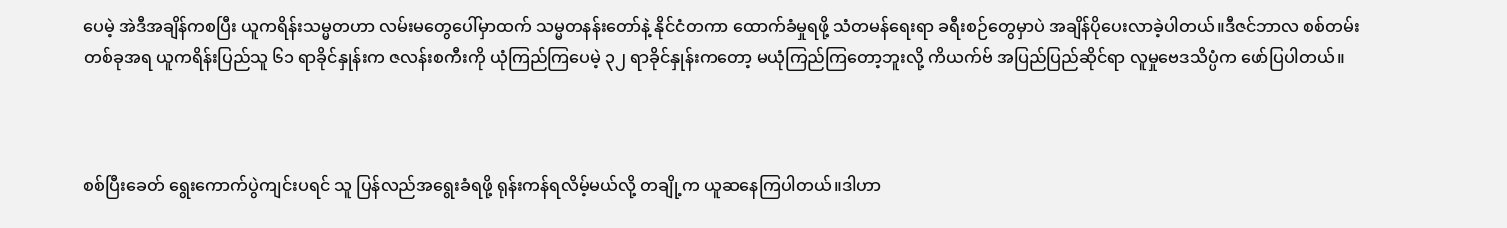ပေမဲ့ အဲဒီအချိန်ကစပြီး ယူကရိန်းသမ္မတဟာ လမ်းမတွေပေါ်မှာထက် သမ္မတနန်းတော်နဲ့ နိုင်ငံတကာ ထောက်ခံမှုရဖို့ သံတမန်ရေးရာ ခရီးစဉ်တွေမှာပဲ အချိန်ပိုပေးလာခဲ့ပါတယ်။ဒီဇင်ဘာလ စစ်တမ်းတစ်ခုအရ ယူကရိန်းပြည်သူ ၆၁ ရာခိုင်နှုန်းက ဇလန်းစကီးကို ယုံကြည်ကြပေမဲ့ ၃၂ ရာခိုင်နှုန်းကတော့ မယုံကြည်ကြတော့ဘူးလို့ ကိယက်ဗ် အပြည်ပြည်ဆိုင်ရာ လူမှုဗေဒသိပ္ပံက ဖော်ပြပါတယ်။



စစ်ပြီးခေတ် ရွေးကောက်ပွဲကျင်းပရင် သူ ပြန်လည်အရွေးခံရဖို့ ရုန်းကန်ရလိမ့်မယ်လို့ တချို့က ယူဆနေကြပါတယ်။ဒါဟာ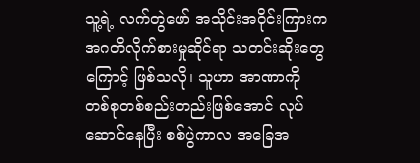သူ့ရဲ့ လက်တွဲဖော် အသိုင်းအဝိုင်းကြားက အဂတိလိုက်စားမှုဆိုင်ရာ သတင်းဆိုးတွေကြောင့် ဖြစ်သလို၊ သူဟာ အာဏာကို တစ်စုတစ်စည်းတည်းဖြစ်အောင် လုပ်ဆောင်နေပြီး စစ်ပွဲကာလ အခြေအ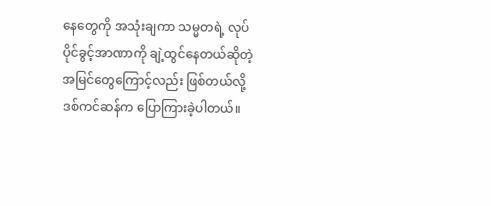နေတွေကို အသုံးချကာ သမ္မတရဲ့ လုပ်ပိုင်ခွင့်အာဏာကို ချဲ့ထွင်နေတယ်ဆိုတဲ့ အမြင်တွေကြောင့်လည်း ဖြစ်တယ်လို့ ဒစ်ကင်ဆန်က ပြောကြားခဲ့ပါတယ်။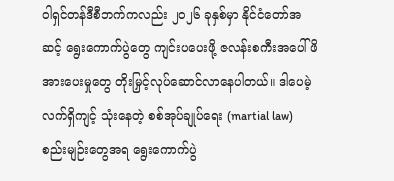ဝါရှင်တန်ဒီစီဘက်ကလည်း ၂၀၂၆ ခုနှစ်မှာ နိုင်ငံတော်အဆင့် ရွေးကောက်ပွဲတွေ ကျင်းပပေးဖို့ ဇလန်းစကီးအပေါ် ဖိအားပေးမှုတွေ တိုးမြှင့်လုပ်ဆောင်လာနေပါတယ်။ ဒါပေမဲ့ လက်ရှိကျင့် သုံးနေတဲ့ စစ်အုပ်ချုပ်ရေး (martial law) စည်းမျဉ်းတွေအရ ရွေးကောက်ပွဲ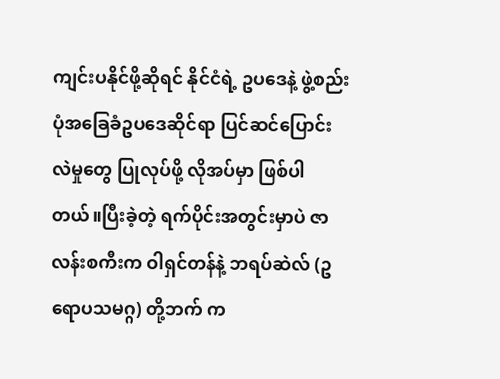ကျင်းပနိုင်ဖို့ဆိုရင် နိုင်ငံရဲ့ ဥပဒေနဲ့ ဖွဲ့စည်းပုံအခြေခံဥပဒေဆိုင်ရာ ပြင်ဆင်ပြောင်းလဲမှုတွေ ပြုလုပ်ဖို့ လိုအပ်မှာ ဖြစ်ပါတယ်။ပြီးခဲ့တဲ့ ရက်ပိုင်းအတွင်းမှာပဲ ဇာလန်းစကီးက ဝါရှင်တန်နဲ့ ဘရပ်ဆဲလ် (ဥရောပသမဂ္ဂ) တို့ဘက် က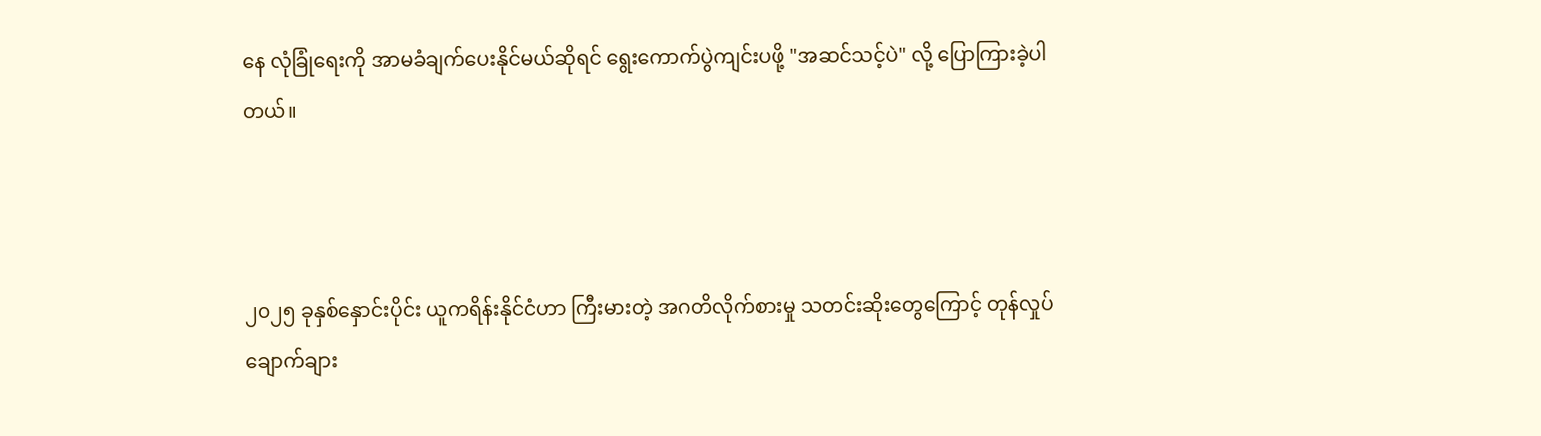နေ လုံခြုံရေးကို အာမခံချက်ပေးနိုင်မယ်ဆိုရင် ရွေးကောက်ပွဲကျင်းပဖို့ "အဆင်သင့်ပဲ" လို့ ပြောကြားခဲ့ပါတယ်။



၂၀၂၅ ခုနှစ်နှောင်းပိုင်း ယူကရိန်းနိုင်ငံဟာ ကြီးမားတဲ့ အဂတိလိုက်စားမှု သတင်းဆိုးတွေကြောင့် တုန်လှုပ်ချောက်ချား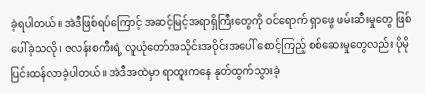ခဲ့ရပါတယ်။ အဲဒီဖြစ်ရပ်ကြောင့် အဆင့်မြင့်အရာရှိကြီးတွေကို ဝင်ရောက် ရှာဖွေ ဖမ်းဆီးမှုတွေ ဖြစ်ပေါ်ခဲ့သလို၊ ဇလန်းစကီးရဲ့ လူယုံတော်အသိုင်းအဝိုင်းအပေါ် စောင့်ကြည့် စစ်ဆေးမှုတွေလည်း ပိုမိုပြင်းထန်လာခဲ့ပါတယ်။ အဲဒီအထဲမှာ ရာထူးကနေ နုတ်ထွက်သွားခဲ့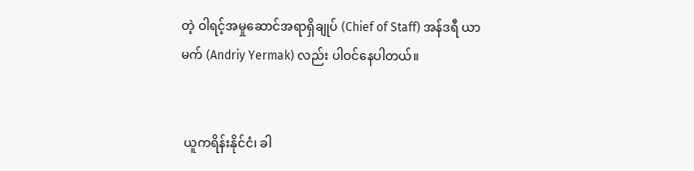တဲ့ ဝါရင့်အမှုဆောင်အရာရှိချုပ် (Chief of Staff) အန်ဒရီ ယာမက် (Andriy Yermak) လည်း ပါဝင်နေပါတယ်။


 ယူကရိန်းနိုင်ငံ၊ ခါ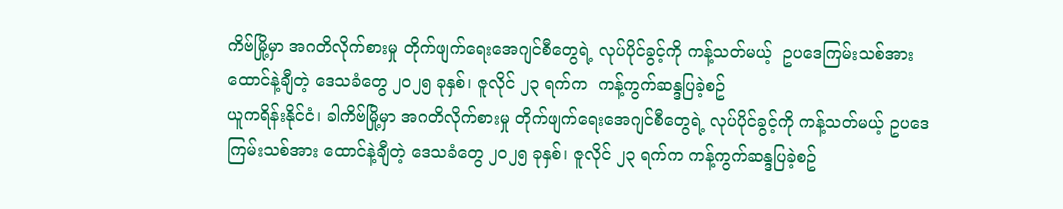ကိဗ်မြို့မှာ အဂတိလိုက်စားမှု တိုက်ဖျက်ရေးအေဂျင်စီတွေရဲ့ လုပ်ပိုင်ခွင့်ကို ကန့်သတ်မယ့်  ဥပဒေကြမ်းသစ်အား  ထောင်နဲ့ချီတဲ့ ဒေသခံတွေ ၂၀၂၅ ခုနှစ်၊ ဇူလိုင် ၂၃ ရက်က  ကန့်ကွက်ဆန္ဒပြခဲ့စဥ်
ယူကရိန်းနိုင်ငံ၊ ခါကိဗ်မြို့မှာ အဂတိလိုက်စားမှု တိုက်ဖျက်ရေးအေဂျင်စီတွေရဲ့ လုပ်ပိုင်ခွင့်ကို ကန့်သတ်မယ့် ဥပဒေကြမ်းသစ်အား ထောင်နဲ့ချီတဲ့ ဒေသခံတွေ ၂၀၂၅ ခုနှစ်၊ ဇူလိုင် ၂၃ ရက်က ကန့်ကွက်ဆန္ဒပြခဲ့စဥ်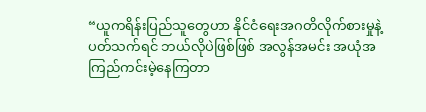“ယူကရိန်းပြည်သူတွေဟာ နိုင်ငံရေးအဂတိလိုက်စားမှုနဲ့ ပတ်သက်ရင် ဘယ်လိုပဲဖြစ်ဖြစ် အလွန်အမင်း အယုံအကြည်ကင်းမဲ့နေကြတာ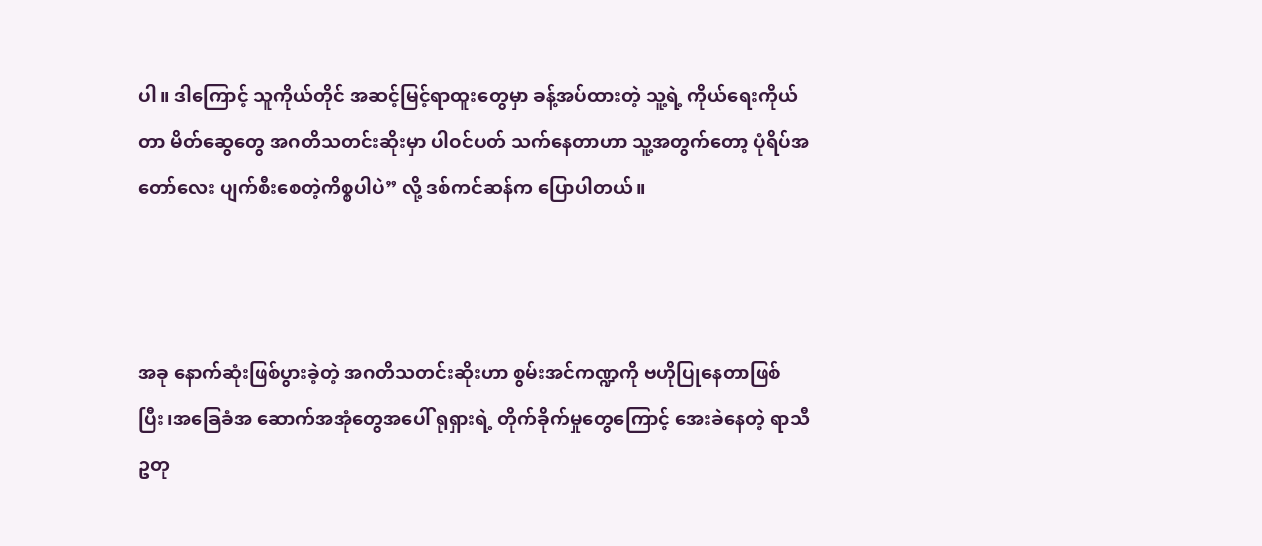ပါ။ ဒါကြောင့် သူကိုယ်တိုင် အဆင့်မြင့်ရာထူးတွေမှာ ခန့်အပ်ထားတဲ့ သူ့ရဲ့ ကိုယ်ရေးကိုယ်တာ မိတ်ဆွေတွေ အဂတိသတင်းဆိုးမှာ ပါဝင်ပတ် သက်နေတာဟာ သူ့အတွက်တော့ ပုံရိပ်အတော်လေး ပျက်စီးစေတဲ့ကိစ္စပါပဲ” လို့ ဒစ်ကင်ဆန်က ပြောပါတယ်။



အခု နောက်ဆုံးဖြစ်ပွားခဲ့တဲ့ အဂတိသတင်းဆိုးဟာ စွမ်းအင်ကဏ္ဍကို ဗဟိုပြုနေတာဖြစ်ပြီး၊အခြေခံအ ဆောက်အအုံတွေအပေါ် ရုရှားရဲ့ တိုက်ခိုက်မှုတွေကြောင့် အေးခဲနေတဲ့ ရာသီဥတု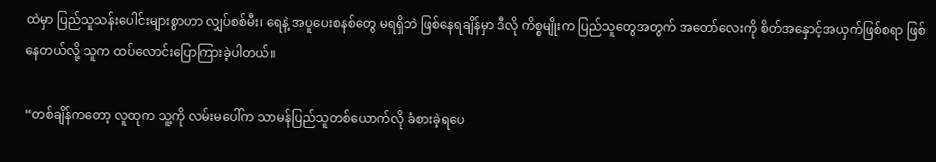ထဲမှာ ပြည်သူသန်းပေါင်းများစွာဟာ လျှပ်စစ်မီး၊ ရေနဲ့ အပူပေးစနစ်တွေ မရရှိဘဲ ဖြစ်နေရချိန်မှာ ဒီလို ကိစ္စမျိုးက ပြည်သူတွေအတွက် အတော်လေးကို စိတ်အနှောင့်အယှက်ဖြစ်စရာ ဖြစ်နေတယ်လို့ သူက ထပ်လောင်းပြောကြားခဲ့ပါတယ်။

“တစ်ချိန်ကတော့ လူထုက သူ့ကို လမ်းမပေါ်က သာမန်ပြည်သူတစ်ယောက်လို ခံစားခဲ့ရပေ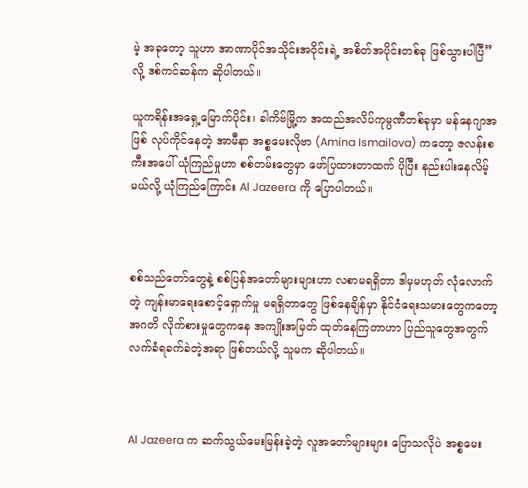မဲ့ အခုတော့ သူဟာ အာဏာပိုင်အသိုင်းအဝိုင်းရဲ့ အစိတ်အပိုင်းတစ်ခု ဖြစ်သွားပါပြီ” လို့ ဒစ်ကင်ဆန်က ဆိုပါတယ်။

ယူကရိန်းအရှေ့မြောက်ပိုင်း၊ ခါကိဗ်မြို့က အထည်အလိပ်ကုမ္ပဏီတစ်ခုမှာ မန်နေဂျာအဖြစ် လုပ်ကိုင်နေတဲ့ အာမီနာ အစ္စမေးလိုဗာ (Amina Ismailova) ကတော့ ဇလန်းစကီးအပေါ် ယုံကြည်မှုဟာ စစ်တမ်းတွေမှာ ဖော်ပြထားတာထက် ပိုပြီး နည်းပါးနေလိမ့်မယ်လို့ ယုံကြည်ကြောင်း Al Jazeera ကို ပြောပါတယ်။



စစ်သည်တော်တွေနဲ့ စစ်ပြန်အတော်များများဟာ လစာမရရှိတာ ဒါမှမဟုတ် လုံလောက်တဲ့ ကျန်းမာရေးစောင့်ရှောက်မှု မရရှိတာတွေ ဖြစ်နေချိန်မှာ နိုင်ငံရေးသမားတွေကတော့ အဂတိ လိုက်စားမှုတွေကနေ အကျိုးအမြတ် ထုတ်နေကြတာဟာ ပြည်သူတွေအတွက် လက်ခံရခက်ခဲတဲ့အရာ ဖြစ်တယ်လို့ သူမက ဆိုပါတယ်။



Al Jazeera က ဆက်သွယ်မေးမြန်းခဲ့တဲ့ လူအတော်များများ ပြောသလိုပဲ အစ္စမေး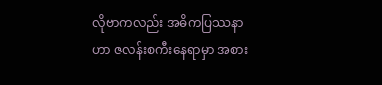လိုဗာကလည်း အဓိကပြဿနာဟာ ဇလန်းစကီးနေရာမှာ အစား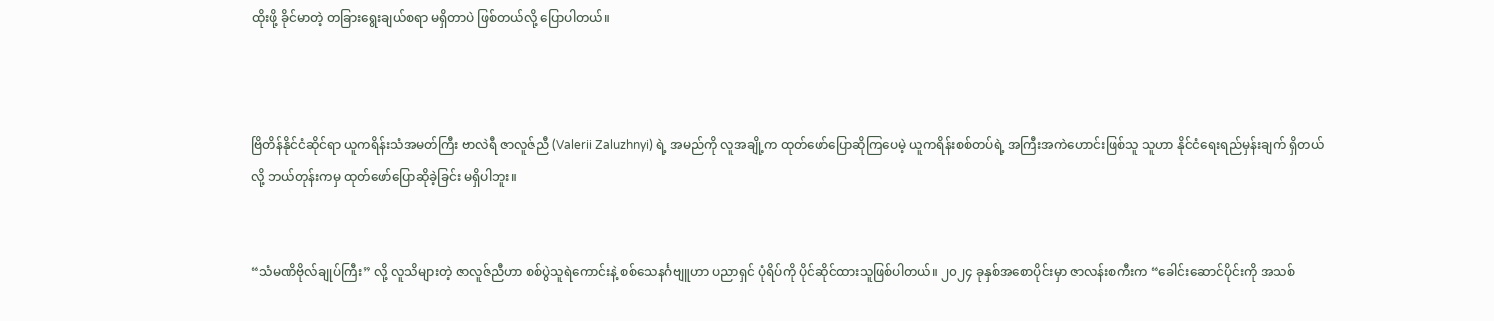ထိုးဖို့ ခိုင်မာတဲ့ တခြားရွေးချယ်စရာ မရှိတာပဲ ဖြစ်တယ်လို့ ပြောပါတယ်။



ဗြိတိန်နိုင်ငံဆိုင်ရာ ယူကရိန်းသံအမတ်ကြီး ဗာလဲရီ ဇာလူဇ်ညီ (Valerii Zaluzhnyi) ရဲ့ အမည်ကို လူအချို့က ထုတ်ဖော်ပြောဆိုကြပေမဲ့ ယူကရိန်းစစ်တပ်ရဲ့ အကြီးအကဲဟောင်းဖြစ်သူ သူဟာ နိုင်ငံရေးရည်မှန်းချက် ရှိတယ်လို့ ဘယ်တုန်းကမှ ထုတ်ဖော်ပြောဆိုခဲ့ခြင်း မရှိပါဘူး။


“သံမဏိဗိုလ်ချုပ်ကြီး” လို့ လူသိများတဲ့ ဇာလူဇ်ညီဟာ စစ်ပွဲသူရဲကောင်းနဲ့ စစ်သေနင်္ဂဗျူဟာ ပညာရှင် ပုံရိပ်ကို ပိုင်ဆိုင်ထားသူဖြစ်ပါတယ်။ ၂၀၂၄ ခုနှစ်အစောပိုင်းမှာ ဇာလန်းစကီးက “ခေါင်းဆောင်ပိုင်းကို အသစ်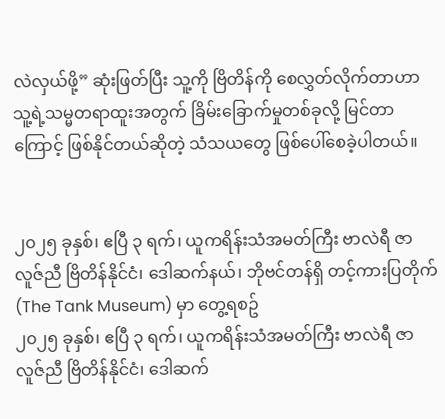လဲလှယ်ဖို့” ဆုံးဖြတ်ပြီး သူ့ကို ဗြိတိန်ကို စေလွှတ်လိုက်တာဟာ သူ့ရဲ့သမ္မတရာထူးအတွက် ခြိမ်းခြောက်မှုတစ်ခုလို့ မြင်တာကြောင့် ဖြစ်နိုင်တယ်ဆိုတဲ့ သံသယတွေ ဖြစ်ပေါ်စေခဲ့ပါတယ်။


၂၀၂၅ ခုနှစ်၊ ဧပြီ ၃ ရက်၊ ယူကရိန်းသံအမတ်ကြီး ဗာလဲရီ ဇာလူဇ်ညီ ဗြိတိန်နိုင်ငံ၊ ဒေါဆက်နယ်၊ ဘိုဗင်တန်ရှိ တင့်ကားပြတိုက် (The Tank Museum) မှာ တွေ့ရစဥ်
၂၀၂၅ ခုနှစ်၊ ဧပြီ ၃ ရက်၊ ယူကရိန်းသံအမတ်ကြီး ဗာလဲရီ ဇာလူဇ်ညီ ဗြိတိန်နိုင်ငံ၊ ဒေါဆက်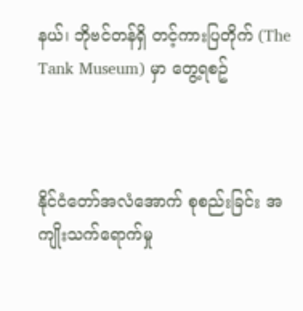နယ်၊ ဘိုဗင်တန်ရှိ တင့်ကားပြတိုက် (The Tank Museum) မှာ တွေ့ရစဥ်



နိုင်ငံတော်အလံအောက် စုစည်းခြင်း အကျိုးသက်ရောက်မှု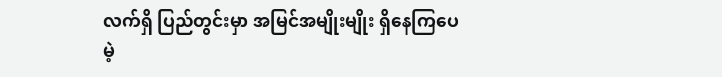လက်ရှိ ပြည်တွင်းမှာ အမြင်အမျိုးမျိုး ရှိနေကြပေမဲ့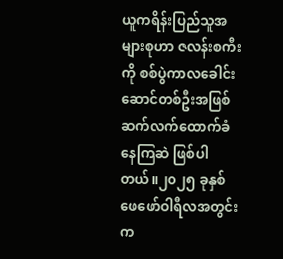ယူကရိန်းပြည်သူအများစုဟာ ဇလန်းစကီးကို စစ်ပွဲကာလခေါင်းဆောင်တစ်ဦးအဖြစ် ဆက်လက်ထောက်ခံနေကြဆဲ ဖြစ်ပါတယ်။၂၀၂၅ ခုနှစ် ဖေဖော်ဝါရီလအတွင်းက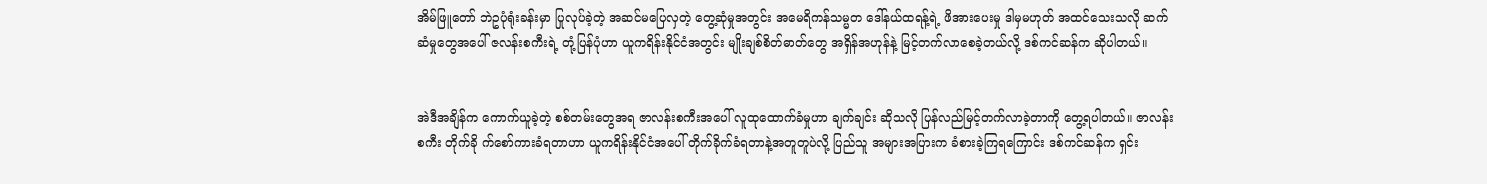အိမ်ဖြူတော် ဘဲဥပုံရုံးခန်းမှာ ပြုလုပ်ခဲ့တဲ့ အဆင်မပြေလှတဲ့ တွေ့ဆုံမှုအတွင်း အမေရိကန်သမ္မတ ဒေါ်နယ်ထရန့်ရဲ့ ဖိအားပေးမှု ဒါမှမဟုတ် အထင်သေးသလို ဆက်ဆံမှုတွေအပေါ် ဇလန်းစကီးရဲ့ တုံ့ပြန်ပုံဟာ ယူကရိန်းနိုင်ငံအတွင်း မျိုးချစ်စိတ်ဓာတ်တွေ အရှိန်အဟုန်နဲ့ မြင့်တက်လာစေခဲ့တယ်လို့ ဒစ်ကင်ဆန်က ဆိုပါတယ်။


အဲဒီအချိန်က ကောက်ယူခဲ့တဲ့ စစ်တမ်းတွေအရ ဇာလန်းစကီးအပေါ် လူထုထောက်ခံမှုဟာ ချက်ချင်း ဆိုသလို ပြန်လည်မြင့်တက်လာခဲ့တာကို တွေ့ရပါတယ်။ ဇာလန်းစကီး တိုက်ခို က်စော်ကားခံရတာဟာ ယူကရိန်းနိုင်ငံအပေါ် တိုက်ခိုက်ခံရတာနဲ့အတူတူပဲလို့ ပြည်သူ အများအပြားက ခံစားခဲ့ကြရကြောင်း ဒစ်ကင်ဆန်က ရှင်း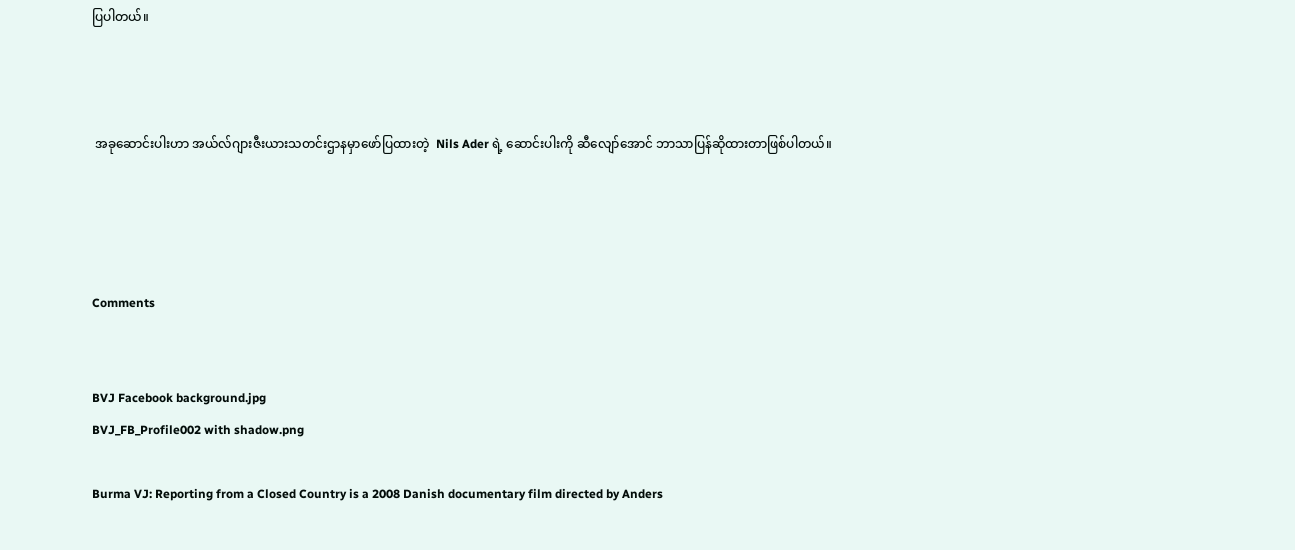ပြပါတယ်။



 အခုဆောင်းပါးဟာ အယ်လ်ဂျားဇီးယားသတင်းဌာနမှာဖော်ပြထားတဲ့  Nils Ader ရဲ့ ဆောင်းပါးကို ဆီလျော်အောင် ဘာသာပြန်ဆိုထားတာဖြစ်ပါတယ်။




Comments


BVJ Facebook background.jpg
BVJ_FB_Profile002 with shadow.png

Burma VJ: Reporting from a Closed Country is a 2008 Danish documentary film directed by Anders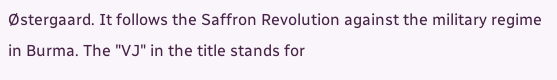Østergaard. It follows the Saffron Revolution against the military regime in Burma. The "VJ" in the title stands for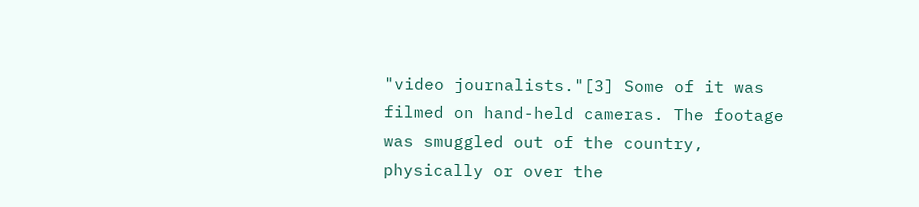"video journalists."[3] Some of it was filmed on hand-held cameras. The footage was smuggled out of the country, physically or over the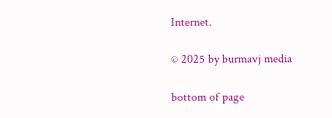Internet.

© 2025 by burmavj media

bottom of page